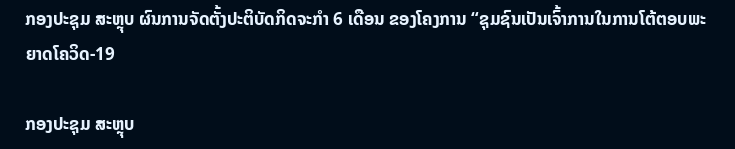ກອງປະຊຸມ ສະຫຼຸບ ຜົນການຈັດຕັ້ງປະຕິບັດກິດຈະກໍາ 6 ເດືອນ ຂອງໂຄງການ “ຊຸມຊົນເປັນເຈົ້າການໃນການໂຕ້ຕອບພະຍາດໂຄວິດ-19

ກອງປະຊຸມ ສະຫຼຸບ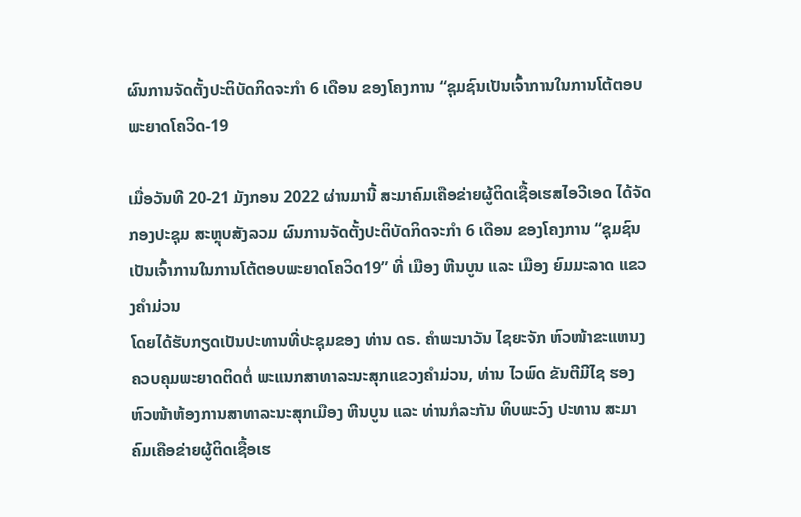ຜົນການຈັດຕັ້ງປະຕິບັດກິດຈະກໍາ 6 ເດືອນ ຂອງໂຄງການ “ຊຸມຊົນເປັນເຈົ້າການໃນການໂຕ້ຕອບພະຍາດໂຄວິດ-19

ເມື່ອວັນທີ 20-21 ມັງກອນ 2022 ຜ່ານມານີ້ ສະມາຄົມເຄືອຂ່າຍຜູ້ຕິດເຊື້ອເຮສໄອວີເອດ ໄດ້ຈັດກອງປະຊຸມ ສະຫຼຸບສັງລວມ ຜົນການຈັດຕັ້ງປະຕິບັດກິດຈະກໍາ 6 ເດືອນ ຂອງໂຄງການ “ຊຸມຊົນເປັນເຈົ້າການໃນການໂຕ້ຕອບພະຍາດໂຄວິດ19” ທີ່ ເມືອງ ຫີນບູນ ແລະ ເມືອງ ຍົມມະລາດ ແຂວງຄໍາມ່ວນ
ໂດຍໄດ້ຮັບກຽດເປັນປະທານທີ່ປະຊຸມຂອງ ທ່ານ ດຣ. ຄຳພະນາວັນ ໄຊຍະຈັກ ຫົວໜ້າຂະແຫນງຄວບຄຸມພະຍາດຕິດຕໍ່ ພະແນກສາທາລະນະສຸກແຂວງຄຳມ່ວນ, ທ່ານ ໄວພົດ ຂັນຕີມີໄຊ ຮອງຫົວໜ້າຫ້ອງການສາທາລະນະສຸກເມືອງ ຫີນບູນ ແລະ ທ່ານກໍລະກັນ ທິບພະວົງ ປະທານ ສະມາຄົມເຄືອຂ່າຍຜູ້ຕິດເຊື້ອເຮ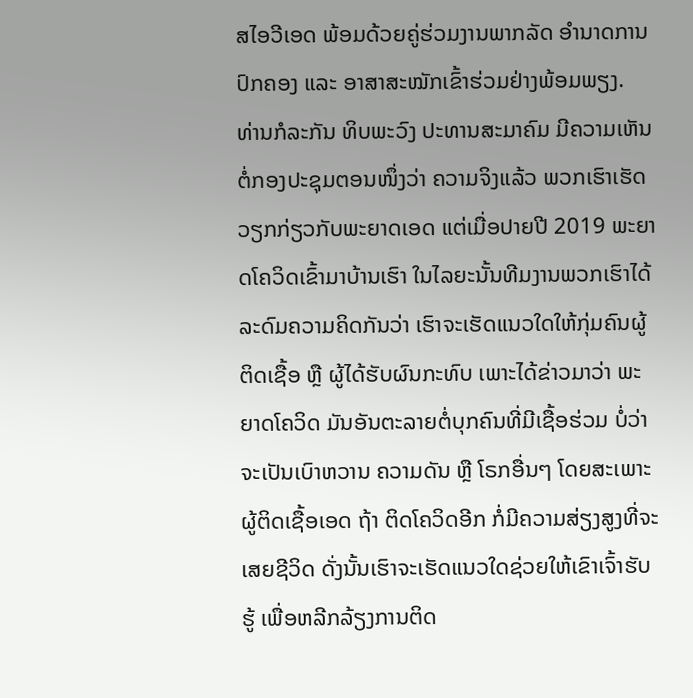ສໄອວີເອດ ພ້ອມດ້ວຍຄູ່ຮ່ວມງານພາກລັດ ອຳນາດການປົກຄອງ ແລະ ອາສາສະໝັກເຂົ້າຮ່ວມຢ່າງພ້ອມພຽງ.
ທ່ານກໍລະກັນ ທິບພະວົງ ປະທານສະມາຄົມ ມີຄວາມເຫັນຕໍ່ກອງປະຊຸມຕອນໜຶ່ງວ່າ ຄວາມຈິງແລ້ວ ພວກເຮົາເຮັດວຽກກ່ຽວກັບພະຍາດເອດ ແຕ່ເມື່ອປາຍປີ 2019 ພະຍາດໂຄວິດເຂົ້າມາບ້ານເຮົາ ໃນໄລຍະນັ້ນທີມງານພວກເຮົາໄດ້ລະດົມຄວາມຄິດກັນວ່າ ເຮົາຈະເຮັດແນວໃດໃຫ້ກຸ່ມຄົນຜູ້ຕິດເຊື້ອ ຫຼື ຜູ້ໄດ້ຮັບຜົນກະທົບ ເພາະໄດ້ຂ່າວມາວ່າ ພະຍາດໂຄວິດ ມັນອັນຕະລາຍຕໍ່ບຸກຄົນທີ່ມີເຊື້ອຮ່ວມ ບໍ່ວ່າຈະເປັນເບົາຫວານ ຄວາມດັນ ຫຼື ໂຣກອື່ນໆ ໂດຍສະເພາະຜູ້ຕິດເຊື້ອເອດ ຖ້າ ຕິດໂຄວິດອີກ ກໍ່ມີຄວາມສ່ຽງສູງທີ່ຈະເສຍຊີວິດ ດັ່ງນັ້ນເຮົາຈະເຮັດແນວໃດຊ່ວຍໃຫ້ເຂົາເຈົ້າຮັບຮູ້ ເພື່ອຫລີກລ້ຽງການຕິດ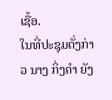ເຊື້ອ.
ໃນທີ່ປະຊຸມດັ່ງກ່າວ ນາງ ກິ່ງຄຳ ຍັງ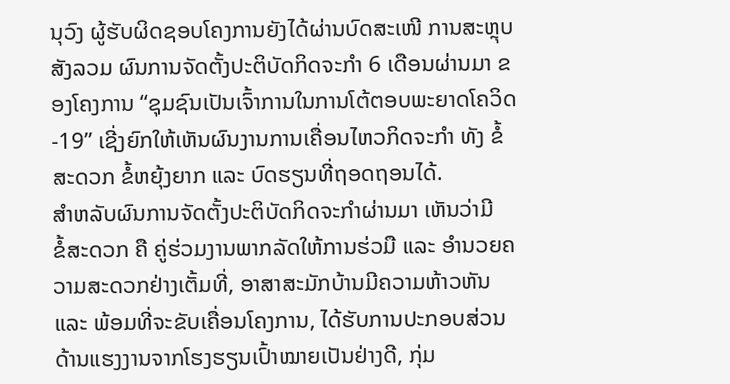ນຸວົງ ຜູ້ຮັບຜິດຊອບໂຄງການຍັງໄດ້ຜ່ານບົດສະເໜີ ການສະຫຼຸບສັງລວມ ຜົນການຈັດຕັ້ງປະຕິບັດກິດຈະກໍາ 6 ເດືອນຜ່ານມາ ຂອງໂຄງການ “ຊຸມຊົນເປັນເຈົ້າການໃນການໂຕ້ຕອບພະຍາດໂຄວິດ-19” ເຊີ່ງຍົກໃຫ້ເຫັນຜົນງານການເຄື່ອນໄຫວກິດຈະກຳ ທັງ ຂໍ້ສະດວກ ຂໍ້ຫຍຸ້ງຍາກ ແລະ ບົດຮຽນທີ່ຖອດຖອນໄດ້.
ສຳຫລັບຜົນການຈັດຕັ້ງປະຕິບັດກິດຈະກຳຜ່ານມາ ເຫັນວ່າມີ
ຂໍ້ສະດວກ ຄື ຄູ່ຮ່ວມງານພາກລັດໃຫ້ການຮ່ວມື ແລະ ອຳນວຍຄວາມສະດວກຢ່າງເຕັ້ມທີ່, ອາສາສະມັກບ້ານມີຄວາມຫ້າວຫັນ ແລະ ພ້ອມທີ່ຈະຂັບເຄື່ອນໂຄງການ, ໄດ້ຮັບການປະກອບສ່ວນດ້ານແຮງງານຈາກໂຮງຮຽນເປົ້າໝາຍເປັນຢ່າງດີ, ກຸ່ມ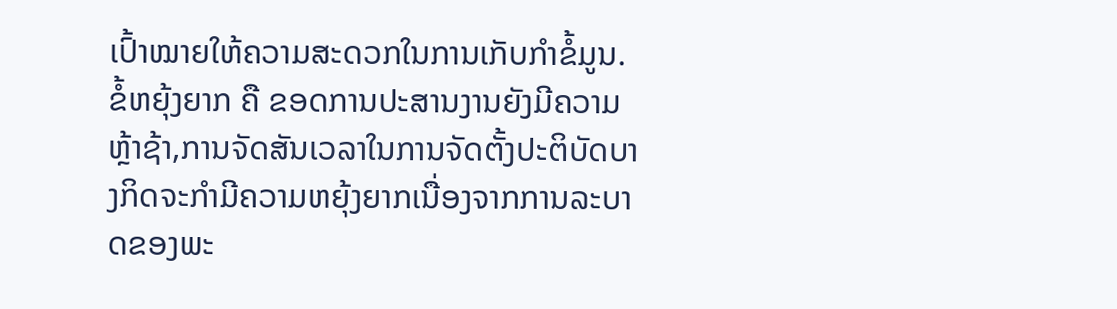ເປົ້າໝາຍໃຫ້ຄວາມສະດວກໃນການເກັບກຳຂໍ້ມູນ.
ຂໍ້ຫຍຸ້ງຍາກ ຄື ຂອດການປະສານງານຍັງມີຄວາມຫຼ້າຊ້າ,ການຈັດສັນເວລາໃນການຈັດຕັ້ງປະຕິບັດບາງກິດຈະກຳມີຄວາມຫຍຸ້ງຍາກເນື່ອງຈາກການລະບາດຂອງພະ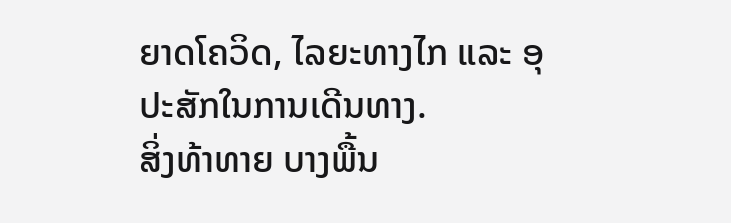ຍາດໂຄວິດ, ໄລຍະທາງໄກ ແລະ ອຸປະສັກໃນການເດີນທາງ.
ສິ່ງທ້າທາຍ ບາງພື້ນ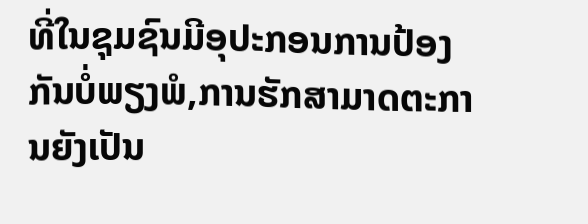ທີ່ໃນຊຸມຊົນມີອຸປະກອນການປ້ອງກັນບໍ່ພຽງພໍ,ການຮັກສາມາດຕະການຍັງເປັນ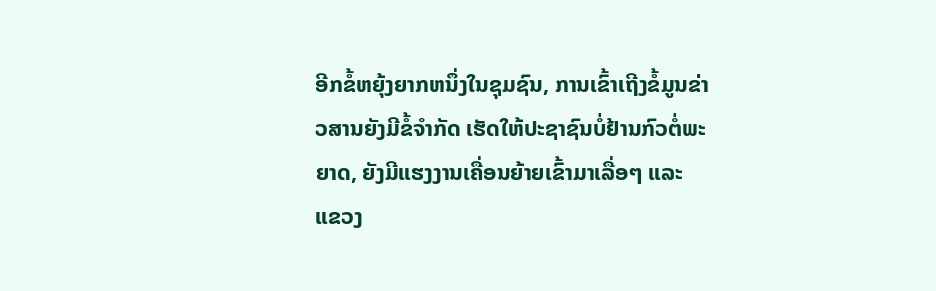ອີກຂໍ້ຫຍຸ້ງຍາກຫນຶ່ງໃນຊຸມຊົນ, ການເຂົ້າເຖີງຂໍ້ມູນຂ່າວສານຍັງມີຂໍ້ຈຳກັດ ເຮັດໃຫ້ປະຊາຊົນບໍ່ຢ້ານກົວຕໍ່ພະຍາດ, ຍັງມີແຮງງານເຄື່ອນຍ້າຍເຂົ້າມາເລື່ອໆ ແລະ ແຂວງ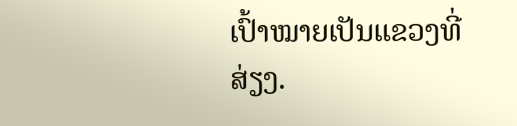ເປົ້າໝາຍເປັນແຂວງທີ່ສ່ຽງ.